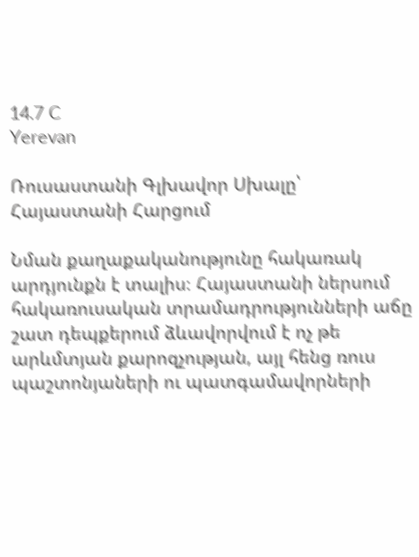14.7 C
Yerevan

Ռուսաստանի Գլխավոր Սխալը՝ Հայաստանի Հարցում

Նման քաղաքականությունը հակառակ արդյունքն է տալիս։ Հայաստանի ներսում հակառուսական տրամադրությունների աճը շատ դեպքերում ձևավորվում է ոչ թե արևմտյան քարոզչության, այլ հենց ռուս պաշտոնյաների ու պատգամավորների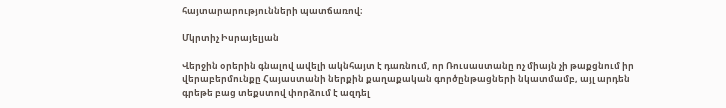հայտարարությունների պատճառով։

Մկրտիչ Իսրայելյան

Վերջին օրերին գնալով ավելի ակնհայտ է դառնում, որ Ռուսաստանը ոչ միայն չի թաքցնում իր վերաբերմունքը Հայաստանի ներքին քաղաքական գործընթացների նկատմամբ, այլ արդեն գրեթե բաց տեքստով փորձում է ազդել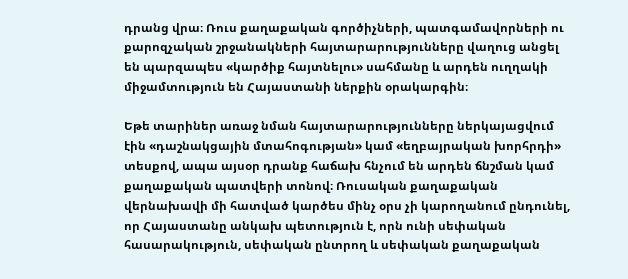դրանց վրա։ Ռուս քաղաքական գործիչների, պատգամավորների ու քարոզչական շրջանակների հայտարարությունները վաղուց անցել են պարզապես «կարծիք հայտնելու» սահմանը և արդեն ուղղակի միջամտություն են Հայաստանի ներքին օրակարգին։

Եթե տարիներ առաջ նման հայտարարությունները ներկայացվում էին «դաշնակցային մտահոգության» կամ «եղբայրական խորհրդի» տեսքով, ապա այսօր դրանք հաճախ հնչում են արդեն ճնշման կամ քաղաքական պատվերի տոնով։ Ռուսական քաղաքական վերնախավի մի հատված կարծես մինչ օրս չի կարողանում ընդունել, որ Հայաստանը անկախ պետություն է, որն ունի սեփական հասարակություն, սեփական ընտրող և սեփական քաղաքական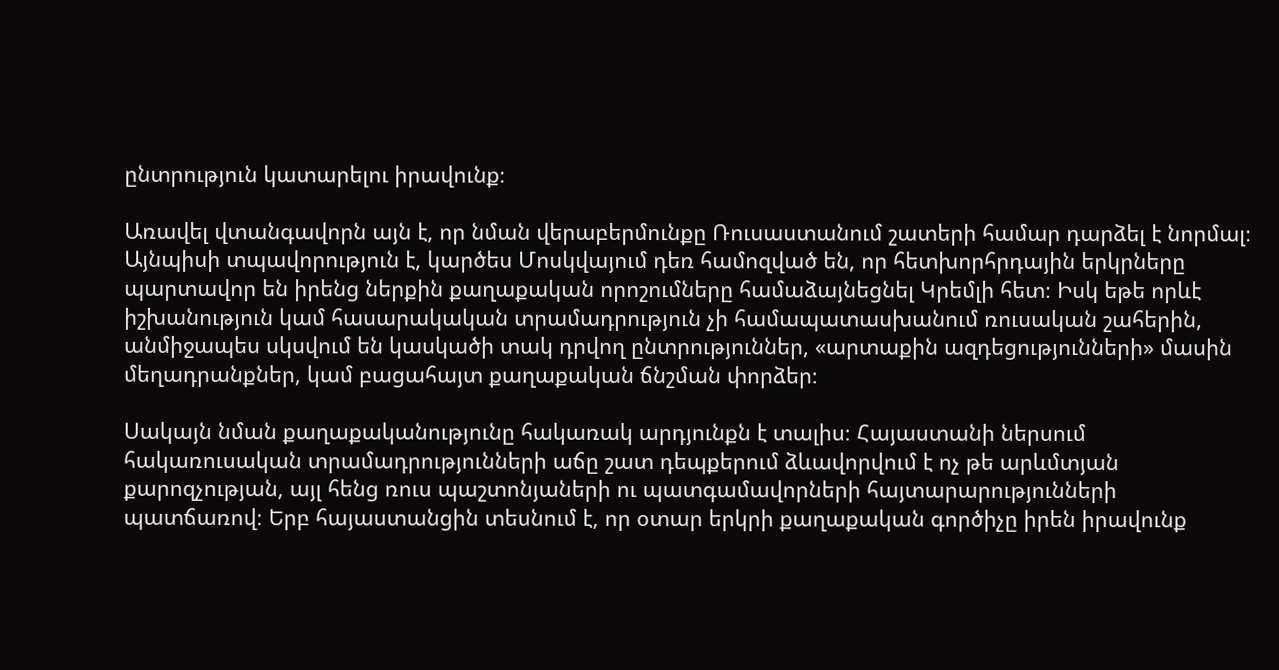ընտրություն կատարելու իրավունք։

Առավել վտանգավորն այն է, որ նման վերաբերմունքը Ռուսաստանում շատերի համար դարձել է նորմալ։ Այնպիսի տպավորություն է, կարծես Մոսկվայում դեռ համոզված են, որ հետխորհրդային երկրները պարտավոր են իրենց ներքին քաղաքական որոշումները համաձայնեցնել Կրեմլի հետ։ Իսկ եթե որևէ իշխանություն կամ հասարակական տրամադրություն չի համապատասխանում ռուսական շահերին, անմիջապես սկսվում են կասկածի տակ դրվող ընտրություններ, «արտաքին ազդեցությունների» մասին մեղադրանքներ, կամ բացահայտ քաղաքական ճնշման փորձեր։

Սակայն նման քաղաքականությունը հակառակ արդյունքն է տալիս։ Հայաստանի ներսում հակառուսական տրամադրությունների աճը շատ դեպքերում ձևավորվում է ոչ թե արևմտյան քարոզչության, այլ հենց ռուս պաշտոնյաների ու պատգամավորների հայտարարությունների պատճառով։ Երբ հայաստանցին տեսնում է, որ օտար երկրի քաղաքական գործիչը իրեն իրավունք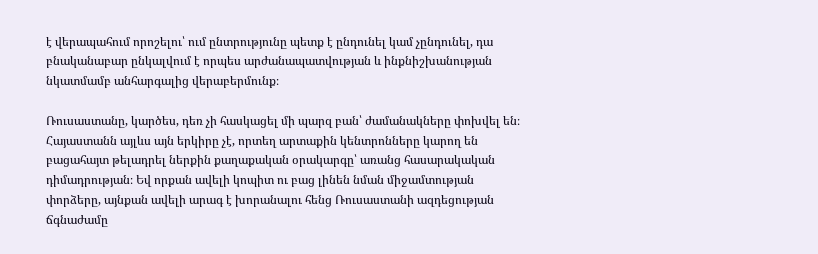է վերապահում որոշելու՝ ում ընտրությունը պետք է ընդունել կամ չընդունել, դա բնականաբար ընկալվում է որպես արժանապատվության և ինքնիշխանության նկատմամբ անհարգալից վերաբերմունք։

Ռուսաստանը, կարծես, դեռ չի հասկացել մի պարզ բան՝ ժամանակները փոխվել են։ Հայաստանն այլևս այն երկիրը չէ, որտեղ արտաքին կենտրոնները կարող են բացահայտ թելադրել ներքին քաղաքական օրակարգը՝ առանց հասարակական դիմադրության։ Եվ որքան ավելի կոպիտ ու բաց լինեն նման միջամտության փորձերը, այնքան ավելի արագ է խորանալու հենց Ռուսաստանի ազդեցության ճգնաժամը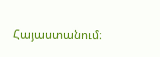Հայաստանում։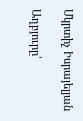Մկրտիչ Իսրայելյան

Աղբյուրը՝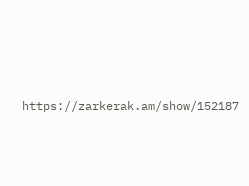https://zarkerak.am/show/152187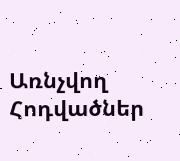Առնչվող Հոդվածներ